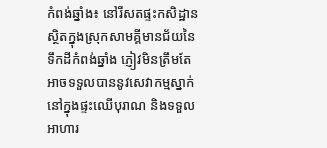កំពង់ឆ្នាំង៖ នៅរីសតផ្ទះកសិដ្ឋានស្ថិតក្នុងស្រុកសាមគ្គីមានជ័យនៃទឹកដីកំពង់ឆ្នាំង ភ្ញៀវមិនត្រឹមតែអាចទទួលបាននូវសេវាកម្មស្នាក់នៅក្នុងផ្ទះឈើបុរាណ និងទទួលអាហារ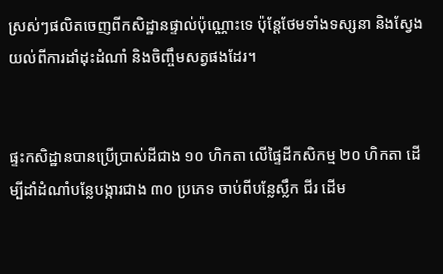ស្រស់ៗផលិតចេញពីកសិដ្ឋានផ្ទាល់ប៉ុណ្ណោះទេ ប៉ុន្ដែថែមទាំងទស្សនា និងស្វែងយល់ពីការដាំដុះដំណាំ និងចិញ្ចឹមសត្វផងដែរ។


ផ្ទះកសិដ្ឋានបានប្រើប្រាស់ដីជាង ១០ ហិកតា លើផ្ទៃដីកសិកម្ម ២០ ហិកតា ដើម្បីដាំដំណាំបន្លែបង្ការជាង ៣០ ប្រភេទ ចាប់ពីបន្លែស្លឹក ជីរ ដើម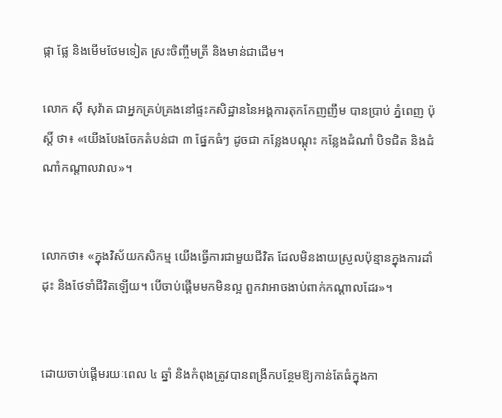ផ្កា ផ្លែ និងមើមថែមទៀត ស្រះចិញ្ចឹមត្រី និងមាន់ជាដើម។

លោក ស៊ី សុវ៉ាត ជាអ្នកគ្រប់គ្រងនៅផ្ទះកសិដ្ឋាននៃអង្គការតុកកែញញឹម បានប្រាប់ ភ្នំពេញ ប៉ុស្ដិ៍ ថា៖ «យើងបែងចែកតំបន់ជា ៣ ផ្នែកធំៗ ដូចជា កន្លែងបណ្ដុះ កន្លែងដំណាំ បិទជិត និងដំណាំកណ្ដាលវាល»។


លោកថា៖ «ក្នុងវិស័យកសិកម្ម យើងធ្វើការជាមួយជីវិត ដែលមិនងាយស្រួលប៉ុន្មានក្នុងការដាំដុះ និងថែទាំជីវិតឡើយ។ បើចាប់ផ្ដើមមកមិនល្អ ពួកវាអាចងាប់ពាក់កណ្ដាលដែរ»។


ដោយចាប់ផ្ដើមរយៈពេល ៤ ឆ្នាំ និងកំពុងត្រូវបានពង្រីកបន្ថែមឱ្យកាន់តែធំក្នុងកា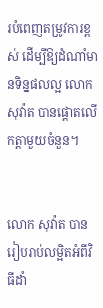របំពេញតម្រូវការខ្ពស់ ដើម្បីឱ្យដំណាំមានទិន្នផលល្អ លោក សុវ៉ាត បានផ្ដោតលើកត្ដាមួយចំនួន។


លោក សុវ៉ាត បានរៀបរាប់លម្អិតអំពីវិធីដាំ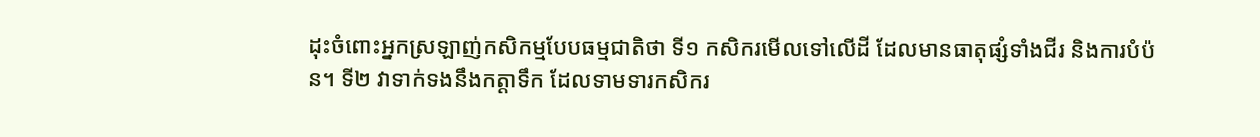ដុះចំពោះអ្នកស្រឡាញ់កសិកម្មបែបធម្មជាតិថា ទី១ កសិករមើលទៅលើដី ដែលមានធាតុផ្សំទាំងជីរ និងការបំប៉ន។ ទី២ វាទាក់ទងនឹងកត្ដាទឹក ដែលទាមទារកសិករ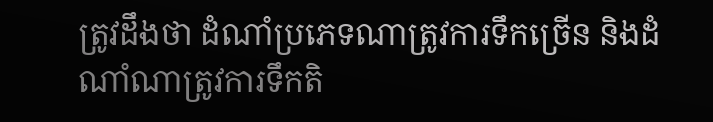ត្រូវដឹងថា ដំណាំប្រភេទណាត្រូវការទឹកច្រើន និងដំណាំណាត្រូវការទឹកតិ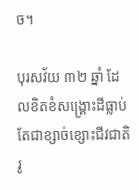ច។

បុរសវ័យ ៣២ ឆ្នាំ ដែលខិតខំសង្គ្រោះដីធ្លាប់តែជាខ្សាច់ខ្សោះជីវជាតិរូ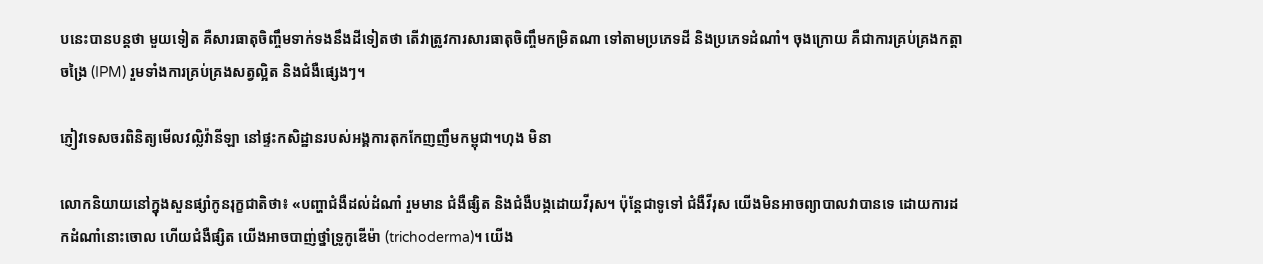បនេះបានបន្ដថា មួយទៀត គឺសារធាតុចិញ្ចឹមទាក់ទងនឹងដីទៀតថា តើវាត្រូវការសារធាតុចិញ្ចឹមកម្រិតណា ទៅតាមប្រភេទដី និងប្រភេទដំណាំ។ ចុងក្រោយ គឺជាការគ្រប់គ្រងកត្ដាចង្រៃ (IPM) រួមទាំងការគ្រប់គ្រងសត្វល្អិត និងជំងឺផ្សេងៗ។

ភ្ញៀវទេសចរពិនិត្យមើលវល្លិវ៉ានីឡា នៅផ្ទះកសិដ្ឋានរបស់អង្គការតុកកែញញឹមកម្ពុជា។ហុង មិនា

លោកនិយាយនៅក្នុងសួនផ្សាំកូនរុក្ខជាតិថា៖ «បញ្ហាជំងឺដល់ដំណាំ រួមមាន ជំងឺផ្សិត និងជំងឺបង្កដោយវីរុស។ ប៉ុន្ដែជាទូទៅ ជំងឺវីរុស យើងមិនអាចព្យាបាលវាបានទេ ដោយការដកដំណាំនោះចោល ហើយជំងឺផ្សិត យើងអាចបាញ់ថ្នាំទ្រូកូឌើម៉ា (trichoderma)។ យើង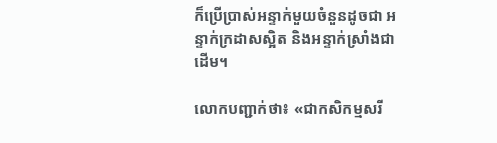ក៏ប្រើប្រាស់អន្ទាក់មួយចំនួនដូចជា អន្ទាក់ក្រដាសស្អិត និងអន្ទាក់ស្រាំងជាដើម។

លោកបញ្ជាក់ថា៖ «ជាកសិកម្មសរី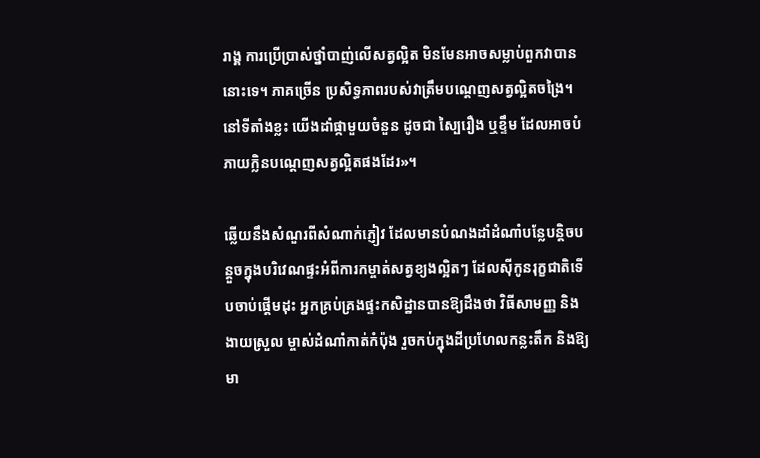រាង្គ ការប្រើប្រាស់ថ្នាំបាញ់លើសត្វល្អិត មិនមែនអាចសម្លាប់ពួកវាបាននោះទេ។ ភាគច្រើន ប្រសិទ្ធភាពរបស់វាត្រឹមបណ្ដេញសត្វល្អិតចង្រៃ។ នៅទីតាំងខ្លះ យើងដាំផ្កាមួយចំនួន ដូចជា ស្បៃរឿង ឬខ្ទឹម ដែលអាចបំភាយក្លិនបណ្ដេញសត្វល្អិតផងដែរ»។

ឆ្លើយនឹងសំណួរពីសំណាក់ភ្ញៀវ ដែលមានបំណងដាំដំណាំបន្លែបន្ដិចបន្ដួចក្នុងបរិវេណផ្ទះអំពីការកម្ចាត់សត្វខ្យងល្អិតៗ ដែលស៊ីកូនរុក្ខជាតិទើបចាប់ផ្ដើមដុះ អ្នកគ្រប់គ្រងផ្ទះកសិដ្ឋានបានឱ្យដឹងថា វិធីសាមញ្ញ និងងាយស្រួល ម្ចាស់ដំណាំកាត់កំប៉ុង រួចកប់ក្នុងដីប្រហែលកន្លះតឹក និងឱ្យមា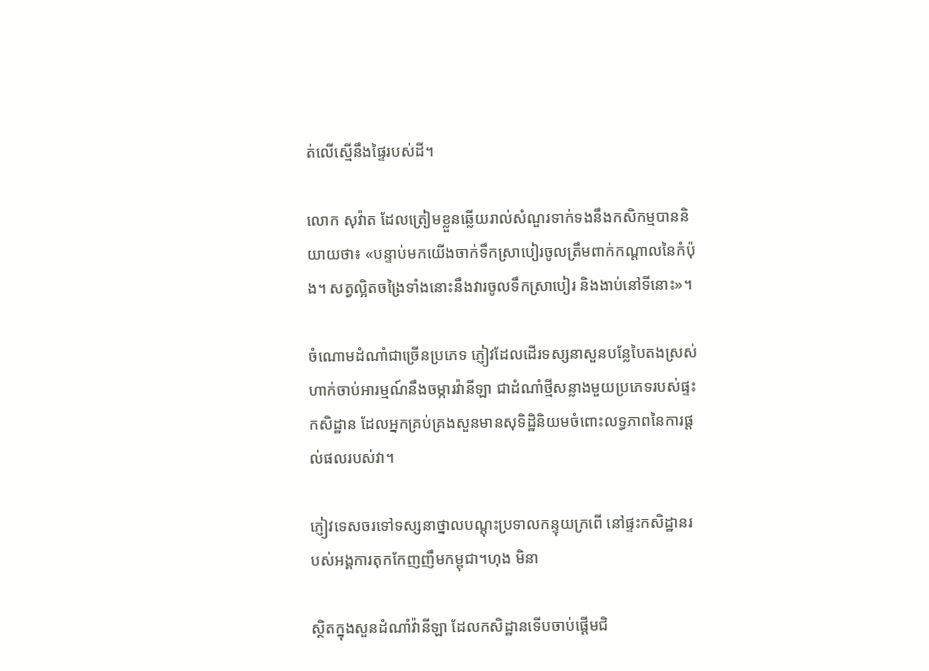ត់លើស្មើនឹងផ្ទៃរបស់ដី។

លោក សុវ៉ាត ដែលត្រៀមខ្លួនឆ្លើយរាល់សំណួរទាក់ទងនឹងកសិកម្មបាននិយាយថា៖ «បន្ទាប់មកយើងចាក់ទឹកស្រាបៀរចូលត្រឹមពាក់កណ្ដាលនៃកំប៉ុង។ សត្វល្អិតចង្រៃទាំងនោះនឹងវារចូលទឹកស្រាបៀរ និងងាប់នៅទីនោះ»។

ចំណោមដំណាំជាច្រើនប្រភេទ ភ្ញៀវដែលដើរទស្សនាសួនបន្លែបៃតងស្រស់ហាក់ចាប់អារម្មណ៍នឹងចម្ការវ៉ានីឡា ជាដំណាំថ្មីសន្លាងមួយប្រភេទរបស់ផ្ទះកសិដ្ឋាន ដែលអ្នកគ្រប់គ្រងសួនមានសុទិដ្ឋិនិយមចំពោះលទ្ធភាពនៃការផ្ដល់ផលរបស់វា។

ភ្ញៀវទេសចរទៅទស្សនាថ្នាលបណ្ដុះប្រទាលកន្ទុយក្រពើ នៅផ្ទះកសិដ្ឋានរបស់អង្គការតុកកែញញឹមកម្ពុជា។ហុង មិនា

ស្ថិតក្នុងសួនដំណាំវ៉ានីឡា ដែលកសិដ្ឋានទើបចាប់ផ្ដើមជិ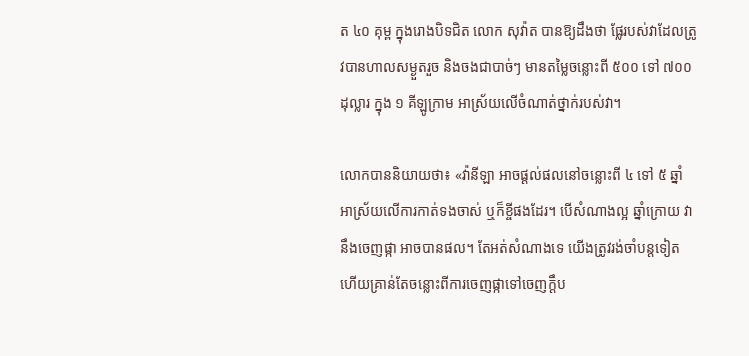ត ៤០ គុម្ព ក្នុងរោងបិទជិត លោក សុវ៉ាត បានឱ្យដឹងថា ផ្លែរបស់វាដែលត្រូវបានហាលសម្ងួតរួច និងចងជាបាច់ៗ មានតម្លៃចន្លោះពី ៥០០ ទៅ ៧០០ ដុល្លារ ក្នុង ១ គីឡូក្រាម អាស្រ័យលើចំណាត់ថ្នាក់របស់វា។

លោកបាននិយាយថា៖ «វ៉ានីឡា អាចផ្ដល់ផលនៅចន្លោះពី ៤ ទៅ ៥ ឆ្នាំ អាស្រ័យលើការកាត់ទងចាស់ ឬក៏ខ្ចីផងដែរ។ បើសំណាងល្អ ឆ្នាំក្រោយ វានឹងចេញផ្កា អាចបានផល។ តែអត់សំណាងទេ យើងត្រូវរង់ចាំបន្ដទៀត ហើយគ្រាន់តែចន្លោះពីការចេញផ្កាទៅចេញក្ដឹប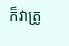ក៏វាត្រូ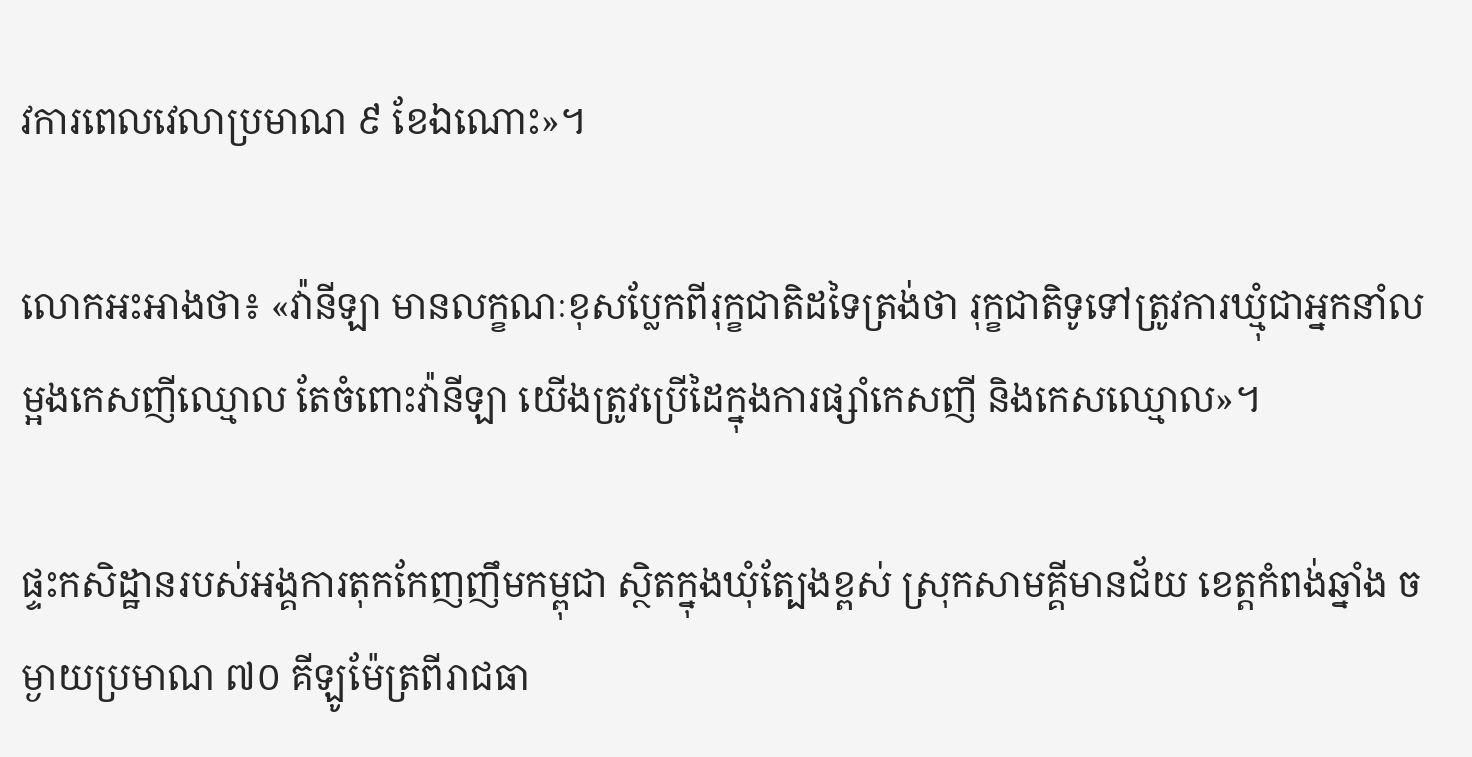វការពេលវេលាប្រមាណ ៩ ខែឯណោះ»។

លោកអះអាងថា៖ «វ៉ានីឡា មានលក្ខណៈខុសប្លែកពីរុក្ខជាតិដទៃត្រង់ថា រុក្ខជាតិទូទៅត្រូវការឃ្មុំជាអ្នកនាំលម្អងកេសញីឈ្មោល តែចំពោះវ៉ានីឡា យើងត្រូវប្រើដៃក្នុងការផ្សាំកេសញី និងកេសឈ្មោល»។

ផ្ទះកសិដ្ឋានរបស់អង្គការតុកកែញញឹមកម្ពុជា ស្ថិតក្នុងឃុំត្បែងខ្ពស់ ស្រុកសាមគ្គីមានជ័យ ខេត្ដកំពង់ឆ្នាំង ចម្ងាយប្រមាណ ៧០ គីឡូម៉ែត្រពីរាជធា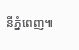នីភ្នំពេញ៕